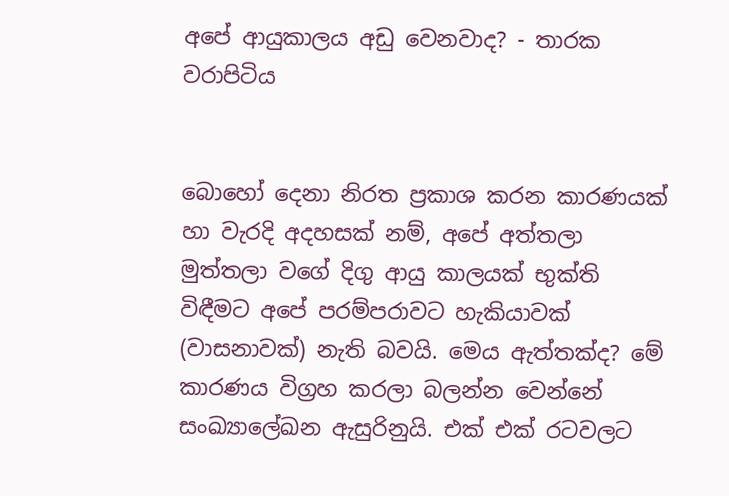අපේ ආයුකාලය අඩු වෙනවාද? - තාරක වරාපිටිය


බොහෝ දෙනා නිරත ප්‍රකාශ කරන කාරණයක් හා වැරදි අදහසක් නම්, අපේ අත්තලා මුත්තලා වගේ දිගු ආයු කාලයක් භුක්ති විඳීමට අපේ පරම්පරාවට හැකියාවක් (වාසනාවක්) නැති බවයි. මෙය ඇත්තක්ද? මේ කාරණය විග්‍රහ කරලා බලන්න වෙන්නේ සංඛ්‍යාලේඛන ඇසුරිනුයි. එක් එක් රටවලට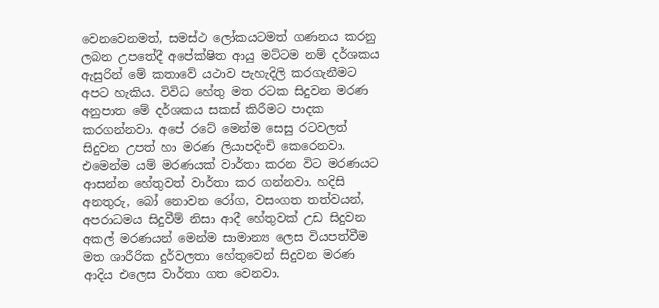වෙනවෙනමත්, සමස්ථ ලෝකයටමත් ගණනය කරනු ලබන උපතේදී අපේක්ෂිත ආයු මට්ටම නම් දර්ශකය ඇසුරින් මේ කතාවේ යථාව පැහැදිලි කරගැනීමට අපට හැකිය. විවිධ හේතු මත රටක සිදුවන මරණ අනුපාත මේ දර්ශකය සකස් කිරීමට පාදක කරගන්නවා. අපේ රටේ මෙන්ම සෙසු රටවලත් සිදුවන උපත් හා මරණ ලියාපදිංචි කෙරෙනවා. එමෙන්ම යම් මරණයක් වාර්තා කරන විට මරණයට ආසන්න හේතුවත් වාර්තා කර ගන්නවා. හදිසි අනතුරු, බෝ නොවන රෝග, වසංගත තත්වයන්, අපරාධමය සිදුවීම් නිසා ආදී හේතුවක් උඩ සිදුවන අකල් මරණයන් මෙන්ම සාමාන්‍ය ලෙස වියපත්වීම මත ශාරීරික දුර්වලතා හේතුවෙන් සිදුවන මරණ ආදිය එලෙස වාර්තා ගත වෙනවා.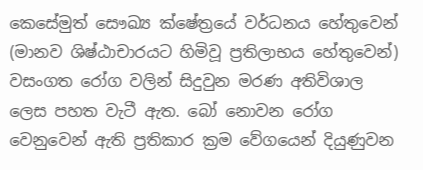කෙසේමුත් සෞඛ්‍ය ක්ෂේත්‍රයේ වර්ධනය හේතුවෙන් (මානව ශිෂ්ඨාචාරයට හිමිවූ ප්‍රතිලාභය හේතුවෙන්) වසංගත රෝග වලින් සිදුවුන මරණ අතිවිශාල ලෙස පහත වැටී ඇත. බෝ නොවන රෝග වෙනුවෙන් ඇති ප්‍රතිකාර ක්‍රම වේගයෙන් දියුණුවන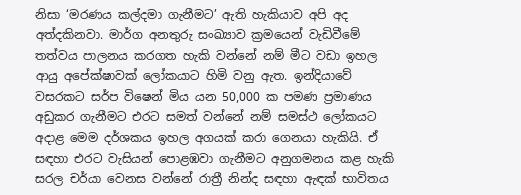නිසා ‘මරණය කල්දමා ගැනීමට’ ඇති හැකියාව අපි අද අත්දකිනවා. මාර්ග අනතුරු සංඛ්‍යාව ක්‍රමයෙන් වැඩිවීමේ තත්වය පාලනය කරගත හැකි වන්නේ නම් මීට වඩා ඉහල ආයු අපේක්ෂාවක් ලෝකයාට හිමි වනු ඇත. ඉන්දියාවේ වසරකට සර්ප විෂෙන් මිය යන 50,000 ක පමණ ප්‍රමාණය අඩුකර ගැනීමට එරට සමත් වන්නේ නම් සමස්ථ ලෝකයට අදාළ මෙම දර්ශකය ඉහල අගයක් කරා ගෙනයා හැකියි. ඒ සඳහා එරට වැසියන් පොළඹවා ගැනීමට අනුගමනය කළ හැකි සරල චර්යා වෙනස වන්නේ රාත්‍රී නින්ද සඳහා ඇඳක් භාවිතය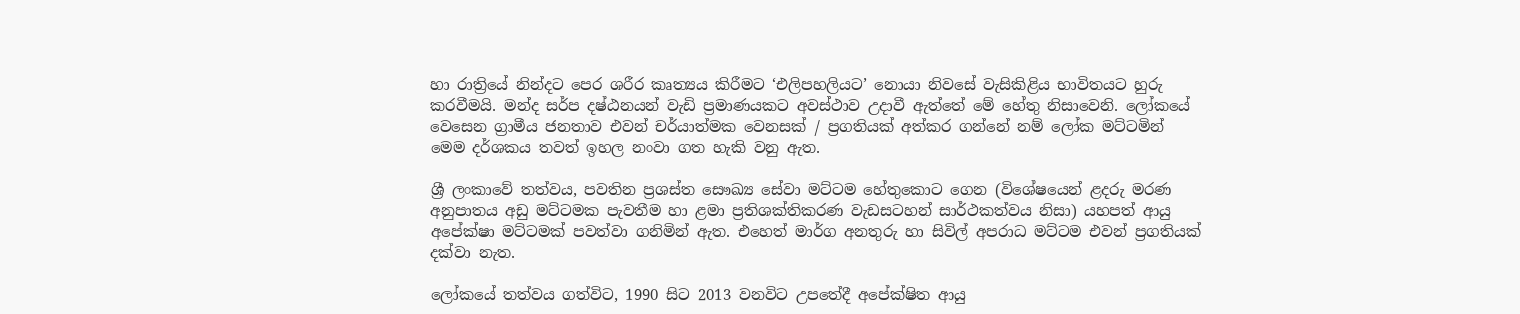හා රාත්‍රියේ නින්දට පෙර ශරීර කෘත්‍යය කිරීමට ‘එලිපහලියට’ නොයා නිවසේ වැසිකිළිය භාවිතයට හුරු කරවීමයි. මන්ද සර්ප දෂ්ඨනයන් වැඩි ප්‍රමාණයකට අවස්ථාව උදාවී ඇත්තේ මේ හේතු නිසාවෙනි. ලෝකයේ වෙසෙන ග්‍රාමීය ජනතාව එවන් චර්යාත්මක වෙනසක් / ප්‍රගතියක් අත්කර ගන්නේ නම් ලෝක මට්ටමින් මෙම දර්ශකය තවත් ඉහල නංවා ගත හැකි වනු ඇත.

ශ්‍රී ලංකාවේ තත්වය, පවතින ප්‍රශස්ත සෞඛ්‍ය සේවා මට්ටම හේතුකොට ගෙන (විශේෂයෙන් ළදරු මරණ අනුපාතය අඩු මට්ටමක පැවතීම හා ළමා ප්‍රතිශක්තිකරණ වැඩසටහන් සාර්ථකත්වය නිසා) යහපත් ආයු අපේක්ෂා මට්ටමක් පවත්වා ගනිමින් ඇත. එහෙත් මාර්ග අනතුරු හා සිවිල් අපරාධ මට්ටම එවන් ප්‍රගතියක් දක්වා නැත.

ලෝකයේ තත්වය ගත්විට, 1990 සිට 2013 වනවිට උපතේදී අපේක්ෂිත ආයු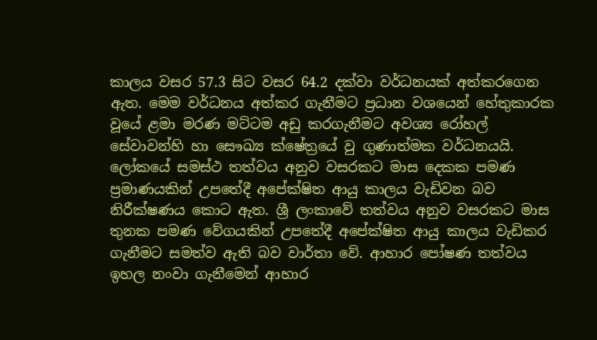කාලය වසර 57.3 සිට වසර 64.2 දක්වා වර්ධනයක් අත්කරගෙන ඇත. මෙම වර්ධනය අත්කර ගැනීමට ප්‍රධාන වශයෙන් හේතුකාරක වූයේ ළමා මරණ මට්ටම අඩු කරගැනීමට අවශ්‍ය රෝහල් සේවාවන්හි හා සෞඛ්‍ය ක්ෂේත්‍රයේ වු ගුණාත්මක වර්ධනයයි. ලෝකයේ සමස්ථ තත්වය අනුව වසරකට මාස දෙකක පමණ ප්‍රමාණයකින් උපතේදී අපේක්ෂිත ආයු කාලය වැඩිවන බව නිරීක්ෂණය කොට ඇත. ශ්‍රී ලංකාවේ තත්වය අනුව වසරකට මාස තුනක පමණ වේගයකින් උපතේදී අපේක්ෂිත ආයු කාලය වැඩිකර ගැනීමට සමත්ව ඇති බව වාර්තා වේ. ආහාර පෝෂණ තත්වය ඉහල නංවා ගැනීමෙන් ආහාර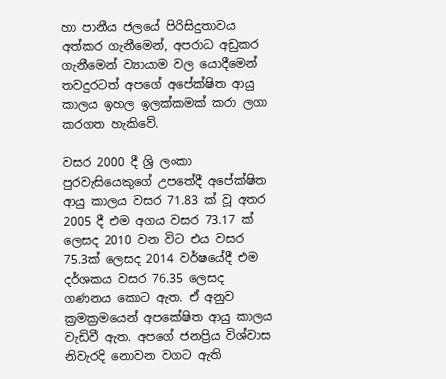හා පානීය ජලයේ පිරිසිදුතාවය අත්කර ගැනීමෙන්, අපරාධ අඩුකර ගැනීමෙන් ව්‍යායාම වල යොදීමෙන් තවදුරටත් අපගේ අපේක්ෂිත ආයු කාලය ඉහල ඉලක්කමක් කරා ලගා කරගත හැකිවේ.

වසර 2000 දී ශ්‍රි ලංකා පුරවැසියෙකුගේ උපතේදී අපේක්ෂිත ආයු කාලය වසර 71.83 ක් වූ අතර 2005 දී එම අගය වසර 73.17 ක් ලෙසද 2010 වන විට එය වසර 75.3ක් ලෙසද 2014 වර්ෂයේදී එම දර්ශකය වසර 76.35 ලෙසද ගණනය කොට ඇත. ඒ අනුව ක්‍රමක්‍රමයෙන් අපකේෂිත ආයු කාලය වැඩිවී ඇත. අපගේ ජනප්‍රිය විශ්වාස නිවැරදි නොවන වගට ඇති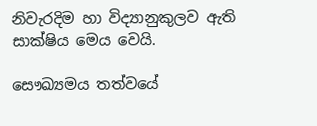නිවැරදිම හා විද්‍යානුකුලව ඇති සාක්ෂිය මෙය වෙයි.

සෞඛ්‍යමය තත්වයේ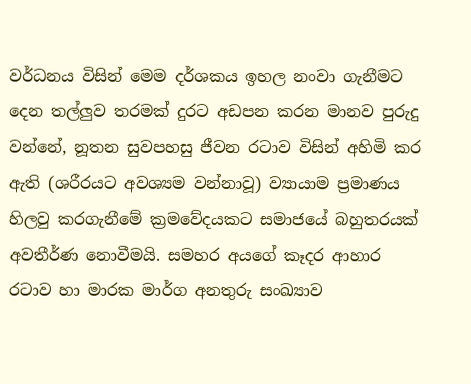වර්ධනය විසින් මෙම දර්ශකය ඉහල නංවා ගැනීමට දෙන තල්ලුව තරමක් දුරට අඩපන කරන මානව පුරුදු වන්නේ, නූතන සුවපහසු ජීවන රටාව විසින් අහිමි කර ඇති (ශරීරයට අවශ්‍යම වන්නාවූ) ව්‍යායාම ප්‍රමාණය හිලවු කරගැනීමේ ක්‍රමවේදයකට සමාජයේ බහුතරයක් අවතීර්ණ නොවීමයි. සමහර අයගේ කෑදර ආහාර රටාව හා මාරක මාර්ග අනතුරු සංඛ්‍යාව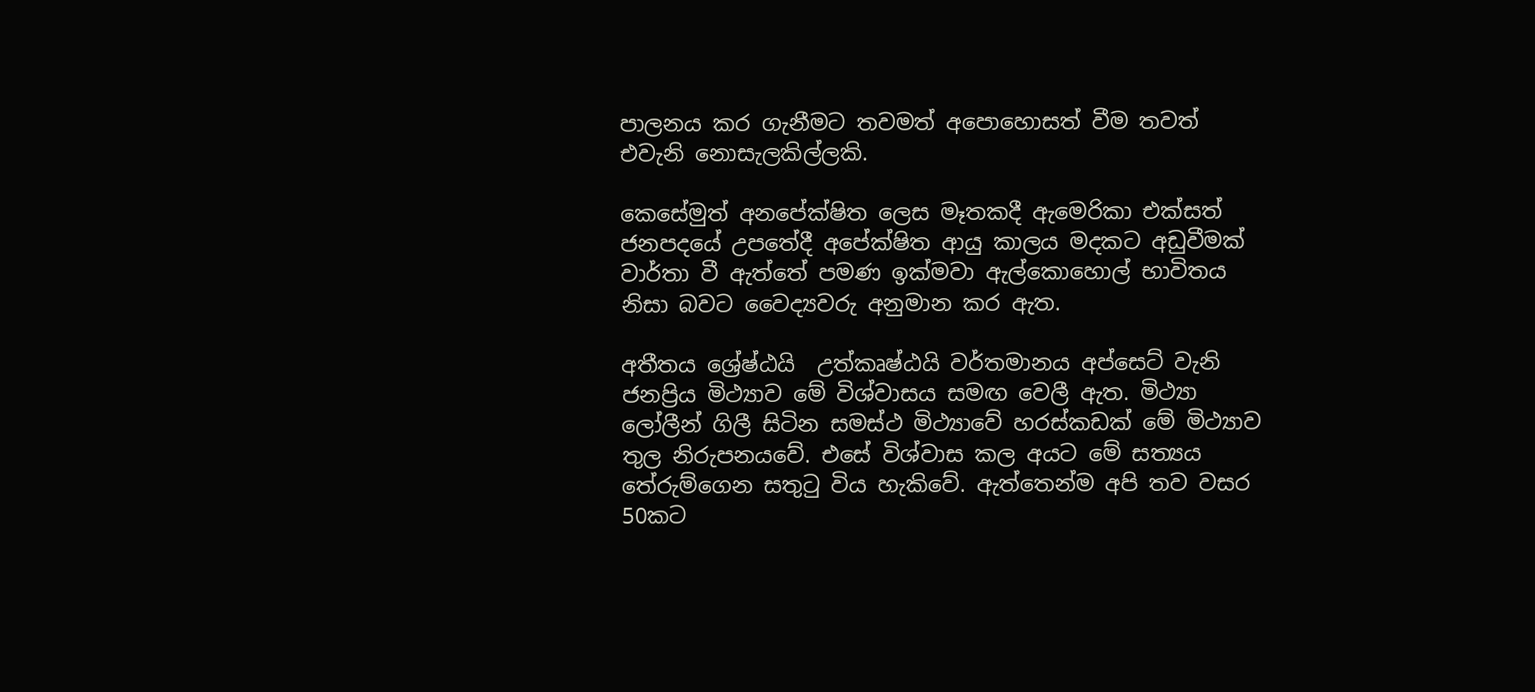පාලනය කර ගැනීමට තවමත් අපොහොසත් වීම තවත් එවැනි නොසැලකිල්ලකි.

කෙසේමුත් අනපේක්ෂිත ලෙස මෑතකදී ඇමෙරිකා එක්සත් ජනපදයේ උපතේදී අපේක්ෂිත ආයු කාලය මදකට අඩුවීමක් වාර්තා වී ඇත්තේ පමණ ඉක්මවා ඇල්කොහොල් භාවිතය නිසා බවට වෛද්‍යවරු අනුමාන කර ඇත.

අතීතය ශ්‍රේෂ්ඨයි  උත්කෘෂ්ඨයි වර්තමානය අප්සෙට් වැනි ජනප්‍රිය මිථ්‍යාව මේ විශ්වාසය සමඟ වෙලී ඇත. මිථ්‍යා ලෝලීන් ගිලී සිටින සමස්ථ මිථ්‍යාවේ හරස්කඩක් මේ මිථ්‍යාව තුල නිරුපනයවේ. එසේ විශ්වාස කල අයට මේ සත්‍යය තේරුම්ගෙන සතුටු විය හැකිවේ. ඇත්තෙන්ම අපි තව වසර 50කට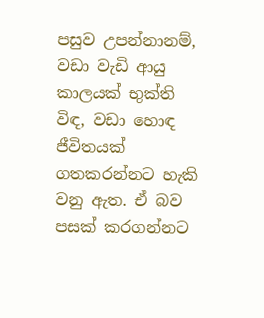පසුව උපන්නානම්, වඩා වැඩි ආයු කාලයක් භුක්ති විඳ, වඩා හොඳ ජීවිතයක් ගතකරන්නට හැකි වනු ඇත. ඒ බව පසක් කරගන්නට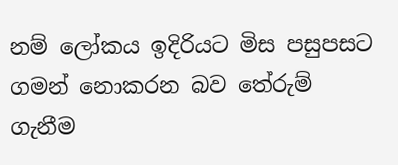නම් ලෝකය ඉදිරියට මිස පසුපසට ගමන් නොකරන බව තේරුම් ගැනීම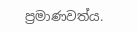ප්‍රමාණවත්ය.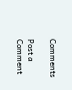Comments

Post a Comment